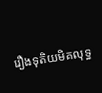រឿងទុតិយមិគលុទ្ធ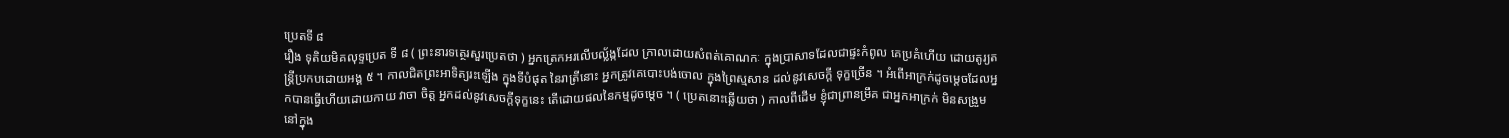ប្រេតទី ៨
រឿង ទុតិយមិគលុទ្ទប្រេត ទី ៨ ( ព្រះនារទត្ថេរសួរប្រេតថា ) អ្នកត្រេកអរលើបល្ល័ង្កដែល ក្រាលដោយសំពត់គោណកៈ ក្នុងប្រាសាទដែលជាផ្ទះកំពូល គេប្រគំហើយ ដោយតូរ្យតន្រ្តីប្រកបដោយអង្គ ៥ ។ កាលជិតព្រះអាទិត្យរះឡើង ក្នុងទីបំផុត នៃរាត្រីនោះ អ្នកត្រូវគេបោះបង់ចោល ក្នុងព្រៃស្មសាន ដល់នូវសេចក្តី ទុក្ខច្រើន ។ អំពើអាក្រក់ដូចម្តេចដែលអ្នកបានធ្វើហើយដោយកាយ វាចា ចិត្ត អ្នកដល់នូវសេចក្តីទុក្ខនេះ តើដោយផលនៃកម្មដូចម្តេច ។ ( ប្រេតនោះឆ្លើយថា ) កាលពីដើម ខ្ញុំជាព្រានម្រឹគ ជាអ្នកអាក្រក់ មិនសង្រួម នៅក្នុង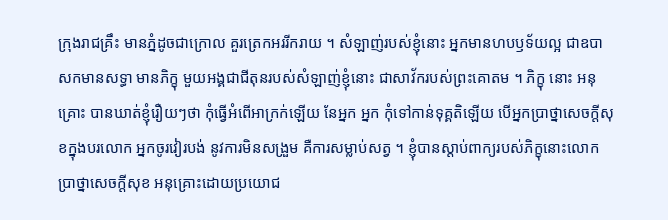ក្រុងរាជគ្រឹះ មានភ្នំដូចជាក្រោល គួរត្រេកអររីករាយ ។ សំឡាញ់របស់ខ្ញុំនោះ អ្នកមានហបឫទ័យល្អ ជាឧបាសកមានសទ្ធា មានភិក្ខុ មួយអង្គជាជីតុនរបស់សំឡាញ់ខ្ញុំនោះ ជាសាវ័ករបស់ព្រះគោតម ។ ភិក្ខុ នោះ អនុគ្រោះ បានឃាត់ខ្ញុំរឿយៗថា កុំធ្វើអំពើអាក្រក់ឡើយ នែអ្នក អ្នក កុំទៅកាន់ទុគ្គតិឡើយ បើអ្នកប្រាថ្នាសេចក្តីសុខក្នុងបរលោក អ្នកចូរវៀរបង់ នូវការមិនសង្រួម គឺការសម្លាប់សត្វ ។ ខ្ញុំបានស្តាប់ពាក្យរបស់ភិក្ខុនោះលោក ប្រាថ្នាសេចក្តីសុខ អនុគ្រោះដោយប្រយោជ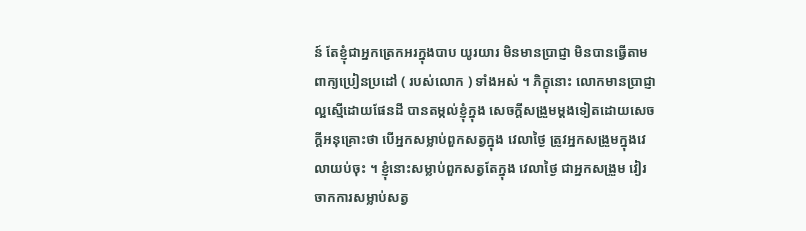ន៍ តែខ្ញុំជាអ្នកត្រេកអរក្នុងបាប យូរយារ មិនមានប្រាជ្ញា មិនបានធ្វើតាមពាក្យប្រៀនប្រដៅ ( របស់លោក ) ទាំងអស់ ។ ភិក្ខុនោះ លោកមានប្រាជ្ញាល្អស្មើដោយផែនដី បានតម្កល់ខ្ញុំក្នុង សេចក្តីសង្រួមម្តងទៀតដោយសេចក្តីអនុគ្រោះថា បើអ្នកសម្លាប់ពួកសត្វក្នុង វេលាថ្ងៃ ត្រូវអ្នកសង្រួមក្នុងវេលាយប់ចុះ ។ ខ្ញុំនោះសម្លាប់ពួកសត្វតែក្នុង វេលាថ្ងៃ ជាអ្នកសង្រួម វៀរចាកការសម្លាប់សត្វ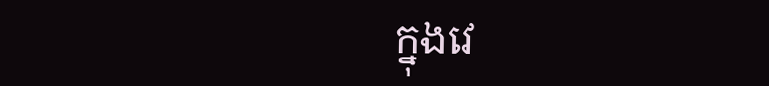ក្នុងវេ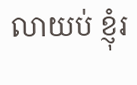លាយប់ ខ្ញុំរ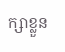ក្សាខ្លួន